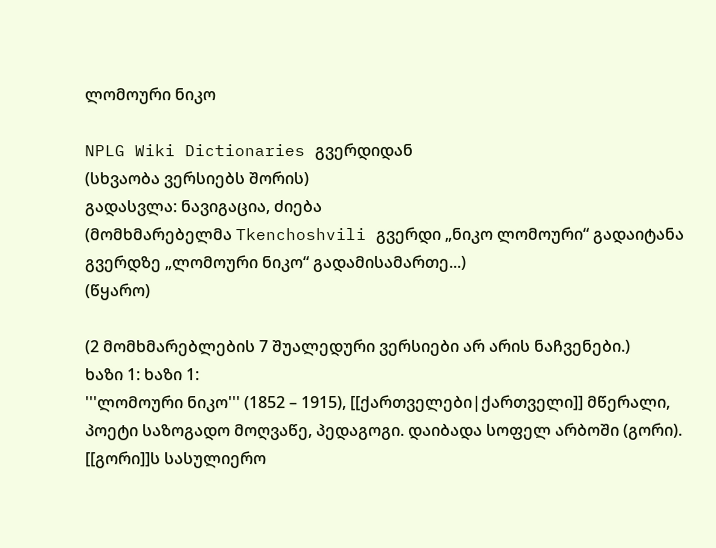ლომოური ნიკო

NPLG Wiki Dictionaries გვერდიდან
(სხვაობა ვერსიებს შორის)
გადასვლა: ნავიგაცია, ძიება
(მომხმარებელმა Tkenchoshvili გვერდი „ნიკო ლომოური“ გადაიტანა გვერდზე „ლომოური ნიკო“ გადამისამართე...)
(წყარო)

(2 მომხმარებლების 7 შუალედური ვერსიები არ არის ნაჩვენები.)
ხაზი 1: ხაზი 1:
'''ლომოური ნიკო''' (1852 – 1915), [[ქართველები|ქართველი]] მწერალი, პოეტი საზოგადო მოღვაწე, პედაგოგი. დაიბადა სოფელ არბოში (გორი). [[გორი]]ს სასულიერო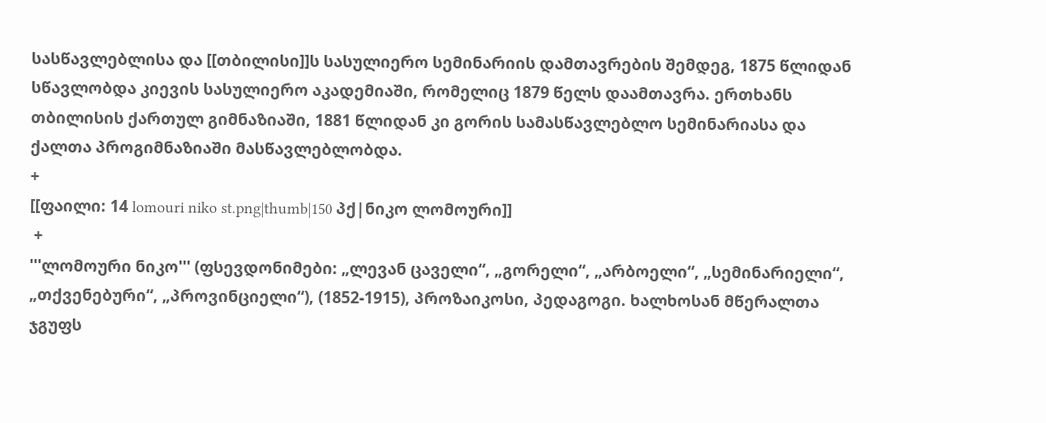სასწავლებლისა და [[თბილისი]]ს სასულიერო სემინარიის დამთავრების შემდეგ, 1875 წლიდან სწავლობდა კიევის სასულიერო აკადემიაში, რომელიც 1879 წელს დაამთავრა. ერთხანს თბილისის ქართულ გიმნაზიაში, 1881 წლიდან კი გორის სამასწავლებლო სემინარიასა და ქალთა პროგიმნაზიაში მასწავლებლობდა.
+
[[ფაილი: 14 lomouri niko st.png|thumb|150 პქ|ნიკო ლომოური]]
 +
'''ლომოური ნიკო''' (ფსევდონიმები: „ლევან ცაველი“, „გორელი“, „არბოელი“, „სემინარიელი“, „თქვენებური“, „პროვინციელი“), (1852-1915), პროზაიკოსი, პედაგოგი. ხალხოსან მწერალთა ჯგუფს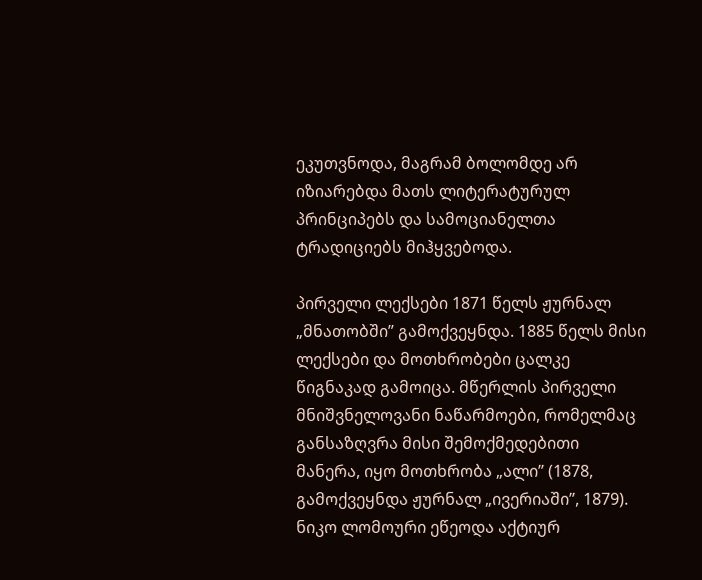ეკუთვნოდა, მაგრამ ბოლომდე არ იზიარებდა მათს ლიტერატურულ პრინციპებს და სამოციანელთა ტრადიციებს მიჰყვებოდა.

პირველი ლექსები 1871 წელს ჟურნალ „მნათობში” გამოქვეყნდა. 1885 წელს მისი ლექსები და მოთხრობები ცალკე წიგნაკად გამოიცა. მწერლის პირველი მნიშვნელოვანი ნაწარმოები, რომელმაც განსაზღვრა მისი შემოქმედებითი მანერა, იყო მოთხრობა „ალი” (1878, გამოქვეყნდა ჟურნალ „ივერიაში”, 1879). ნიკო ლომოური ეწეოდა აქტიურ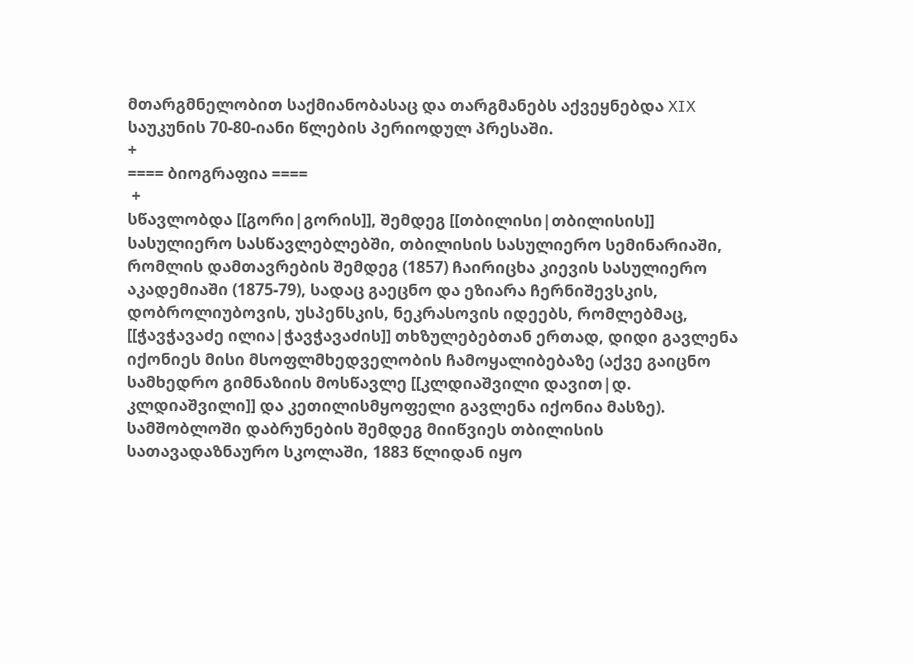მთარგმნელობით საქმიანობასაც და თარგმანებს აქვეყნებდა XIX საუკუნის 70-80-იანი წლების პერიოდულ პრესაში.
+
==== ბიოგრაფია ====
 +
სწავლობდა [[გორი|გორის]], შემდეგ [[თბილისი|თბილისის]] სასულიერო სასწავლებლებში, თბილისის სასულიერო სემინარიაში, რომლის დამთავრების შემდეგ (1857) ჩაირიცხა კიევის სასულიერო აკადემიაში (1875-79), სადაც გაეცნო და ეზიარა ჩერნიშევსკის, დობროლიუბოვის, უსპენსკის, ნეკრასოვის იდეებს, რომლებმაც, [[ჭავჭავაძე ილია|ჭავჭავაძის]] თხზულებებთან ერთად, დიდი გავლენა იქონიეს მისი მსოფლმხედველობის ჩამოყალიბებაზე (აქვე გაიცნო სამხედრო გიმნაზიის მოსწავლე [[კლდიაშვილი დავით|დ. კლდიაშვილი]] და კეთილისმყოფელი გავლენა იქონია მასზე). სამშობლოში დაბრუნების შემდეგ მიიწვიეს თბილისის სათავადაზნაურო სკოლაში, 1883 წლიდან იყო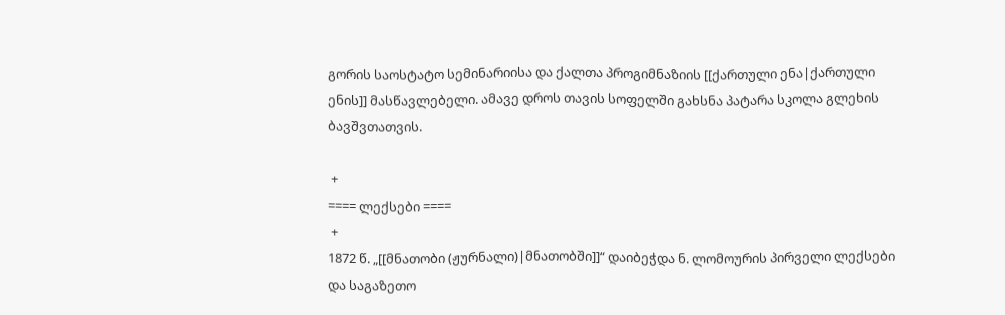გორის საოსტატო სემინარიისა და ქალთა პროგიმნაზიის [[ქართული ენა|ქართული ენის]] მასწავლებელი. ამავე დროს თავის სოფელში გახსნა პატარა სკოლა გლეხის ბავშვთათვის.

 +
==== ლექსები ====
 +
1872 წ. „[[მნათობი (ჟურნალი)|მნათობში]]“ დაიბეჭდა ნ. ლომოურის პირველი ლექსები და საგაზეთო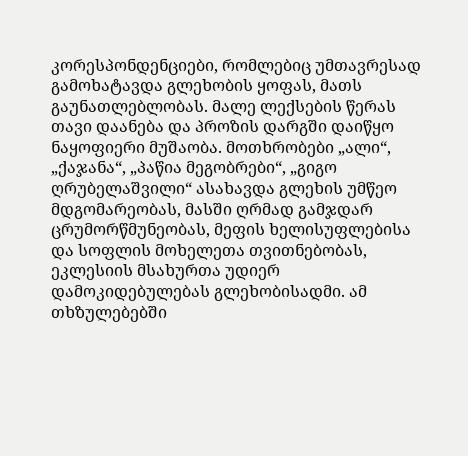კორესპონდენციები, რომლებიც უმთავრესად გამოხატავდა გლეხობის ყოფას, მათს გაუნათლებლობას. მალე ლექსების წერას თავი დაანება და პროზის დარგში დაიწყო ნაყოფიერი მუშაობა. მოთხრობები „ალი“, „ქაჯანა“, „პაწია მეგობრები“, „გიგო ღრუბელაშვილი“ ასახავდა გლეხის უმწეო მდგომარეობას, მასში ღრმად გამჯდარ ცრუმორწმუნეობას, მეფის ხელისუფლებისა და სოფლის მოხელეთა თვითნებობას, ეკლესიის მსახურთა უდიერ დამოკიდებულებას გლეხობისადმი. ამ თხზულებებში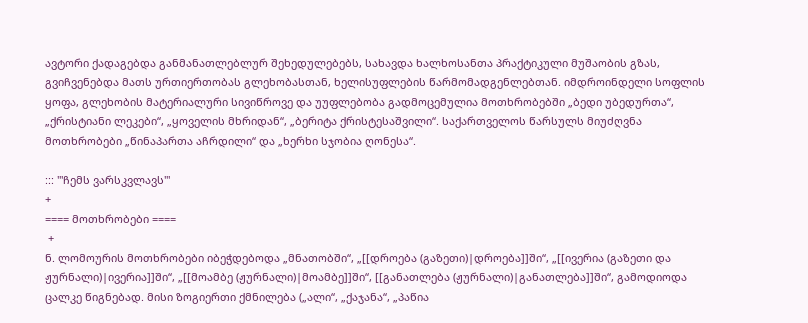ავტორი ქადაგებდა განმანათლებლურ შეხედულებებს, სახავდა ხალხოსანთა პრაქტიკული მუშაობის გზას, გვიჩვენებდა მათს ურთიერთობას გლეხობასთან, ხელისუფლების წარმომადგენლებთან. იმდროინდელი სოფლის ყოფა, გლეხობის მატერიალური სივიწროვე და უუფლებობა გადმოცემულია მოთხრობებში „ბედი უბედურთა“, „ქრისტიანი ლეკები“, „ყოველის მხრიდან“, „ბერიტა ქრისტესაშვილი“. საქართველოს წარსულს მიუძღვნა მოთხრობები „წინაპართა აჩრდილი“ და „ხერხი სჯობია ღონესა“.

::: '''ჩემს ვარსკვლავს'''
+
==== მოთხრობები ====
 +
ნ. ლომოურის მოთხრობები იბეჭდებოდა „მნათობში“, „[[დროება (გაზეთი)|დროება]]ში“, „[[ივერია (გაზეთი და ჟურნალი)|ივერია]]ში“, „[[მოამბე (ჟურნალი)|მოამბე]]ში“, [[განათლება (ჟურნალი)|განათლება]]ში“, გამოდიოდა ცალკე წიგნებად. მისი ზოგიერთი ქმნილება („ალი“, „ქაჯანა“, „პაწია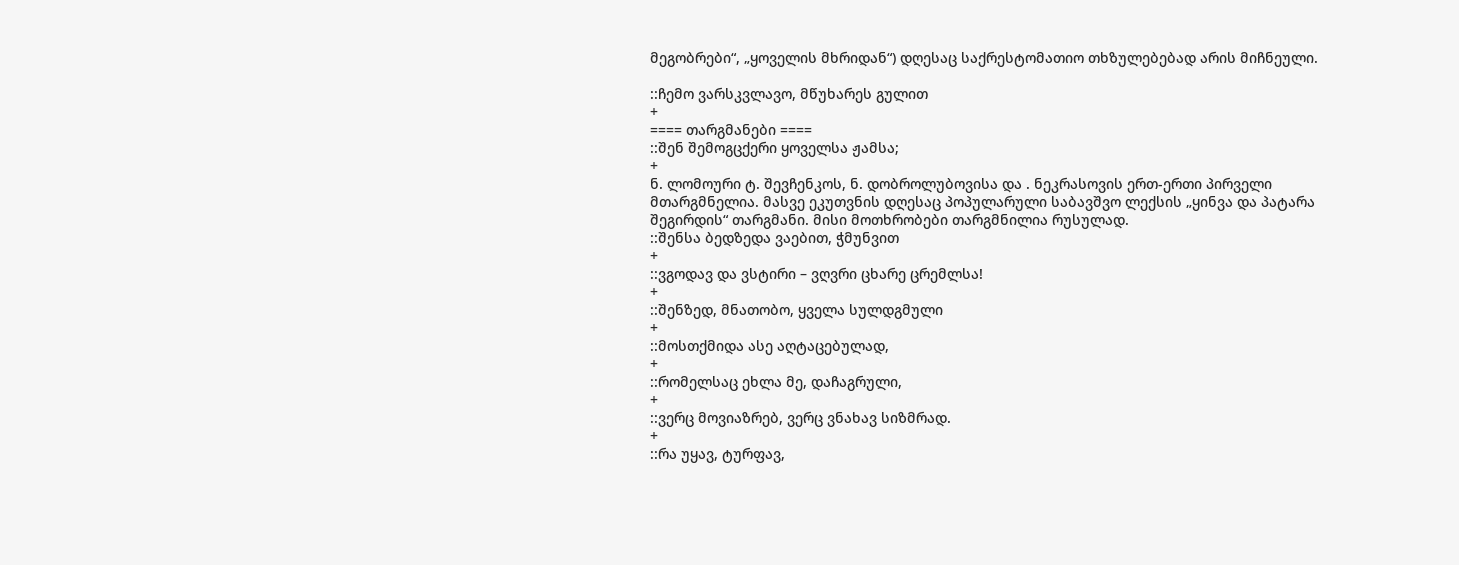მეგობრები“, „ყოველის მხრიდან“) დღესაც საქრესტომათიო თხზულებებად არის მიჩნეული.

::ჩემო ვარსკვლავო, მწუხარეს გულით
+
==== თარგმანები ====
::შენ შემოგცქერი ყოველსა ჟამსა;
+
ნ. ლომოური ტ. შევჩენკოს, ნ. დობროლუბოვისა და . ნეკრასოვის ერთ-ერთი პირველი მთარგმნელია. მასვე ეკუთვნის დღესაც პოპულარული საბავშვო ლექსის „ყინვა და პატარა შეგირდის“ თარგმანი. მისი მოთხრობები თარგმნილია რუსულად.
::შენსა ბედზედა ვაებით, ჭმუნვით
+
::ვგოდავ და ვსტირი – ვღვრი ცხარე ცრემლსა!
+
::შენზედ, მნათობო, ყველა სულდგმული
+
::მოსთქმიდა ასე აღტაცებულად,
+
::რომელსაც ეხლა მე, დაჩაგრული,
+
::ვერც მოვიაზრებ, ვერც ვნახავ სიზმრად.
+
::რა უყავ, ტურფავ,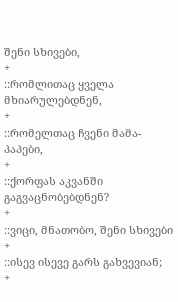შენი სხივები,
+
::რომლითაც ყველა მხიარულებდნენ,
+
::რომელთაც ჩვენი მამა-პაპები,
+
::ქორფას აკვანში გაგვაცნობებდნენ?
+
::ვიცი, მნათობო, შენი სხივები
+
::ისევ ისევე გარს გახვევიან;
+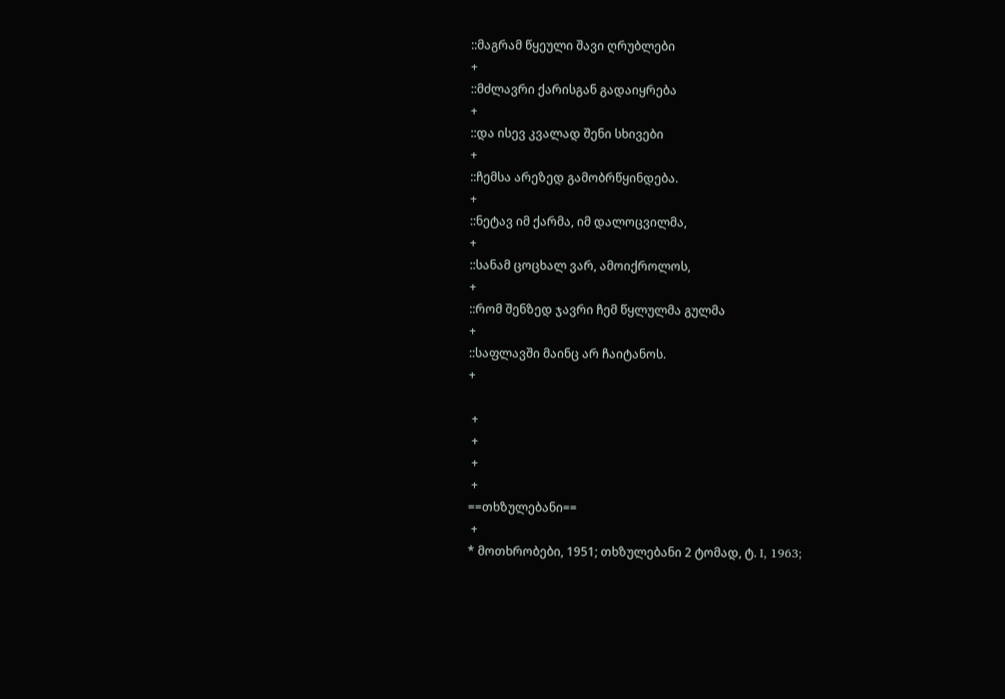::მაგრამ წყეული შავი ღრუბლები
+
::მძლავრი ქარისგან გადაიყრება
+
::და ისევ კვალად შენი სხივები
+
::ჩემსა არეზედ გამობრწყინდება.
+
::ნეტავ იმ ქარმა, იმ დალოცვილმა,
+
::სანამ ცოცხალ ვარ, ამოიქროლოს,
+
::რომ შენზედ ჯავრი ჩემ წყლულმა გულმა
+
::საფლავში მაინც არ ჩაიტანოს.
+

 +
 +
 +
 +
==თხზულებანი==
 +
* მოთხრობები, 1951; თხზულებანი 2 ტომად, ტ. I, 1963;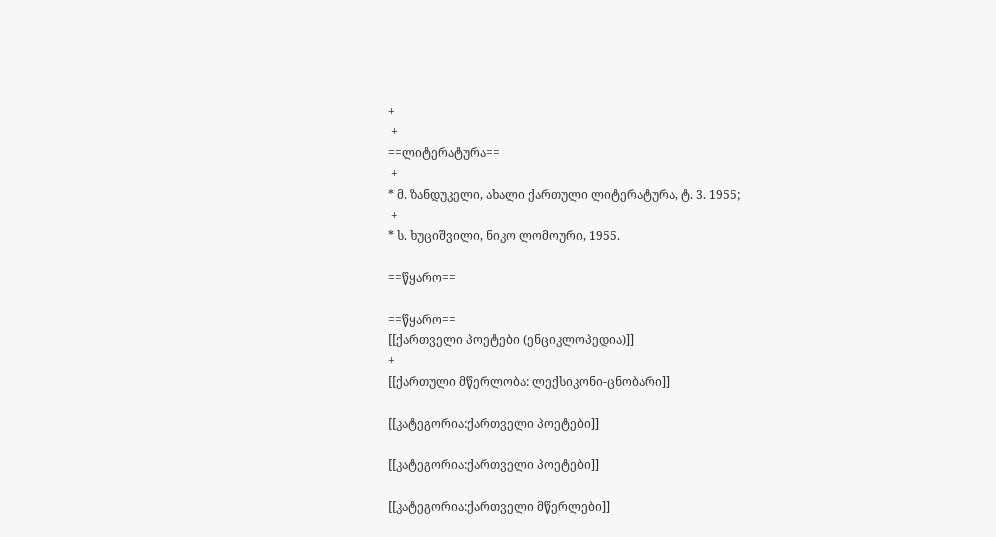+
 +
==ლიტერატურა==
 +
* მ. ზანდუკელი, ახალი ქართული ლიტერატურა, ტ. 3. 1955;
 +
* ს. ხუციშვილი, ნიკო ლომოური, 1955.

==წყარო==

==წყარო==
[[ქართველი პოეტები (ენციკლოპედია)]]
+
[[ქართული მწერლობა: ლექსიკონი-ცნობარი]]

[[კატეგორია:ქართველი პოეტები]]

[[კატეგორია:ქართველი პოეტები]]

[[კატეგორია:ქართველი მწერლები]]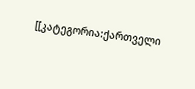[[კატეგორია:ქართველი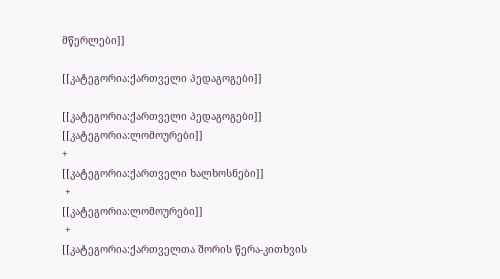მწერლები]]

[[კატეგორია:ქართველი პედაგოგები]]

[[კატეგორია:ქართველი პედაგოგები]]
[[კატეგორია:ლომოურები]]
+
[[კატეგორია:ქართველი ხალხოსნები]]
 +
[[კატეგორია:ლომოურები]]
 +
[[კატეგორია:ქართველთა შორის წერა-კითხვის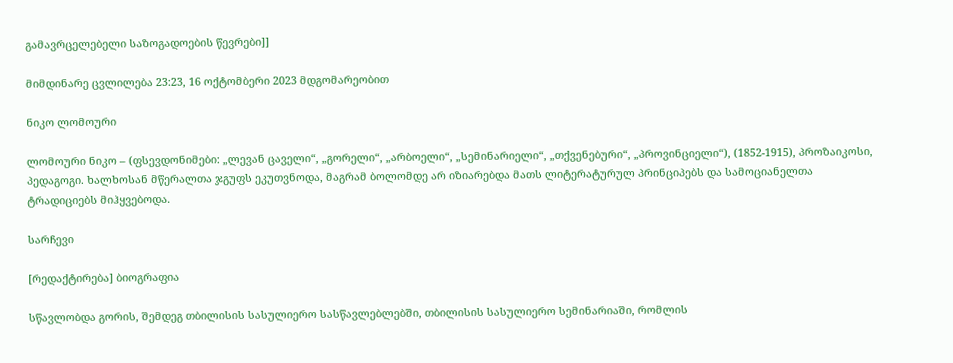გამავრცელებელი საზოგადოების წევრები]]

მიმდინარე ცვლილება 23:23, 16 ოქტომბერი 2023 მდგომარეობით

ნიკო ლომოური

ლომოური ნიკო – (ფსევდონიმები: „ლევან ცაველი“, „გორელი“, „არბოელი“, „სემინარიელი“, „თქვენებური“, „პროვინციელი“), (1852-1915), პროზაიკოსი, პედაგოგი. ხალხოსან მწერალთა ჯგუფს ეკუთვნოდა, მაგრამ ბოლომდე არ იზიარებდა მათს ლიტერატურულ პრინციპებს და სამოციანელთა ტრადიციებს მიჰყვებოდა.

სარჩევი

[რედაქტირება] ბიოგრაფია

სწავლობდა გორის, შემდეგ თბილისის სასულიერო სასწავლებლებში, თბილისის სასულიერო სემინარიაში, რომლის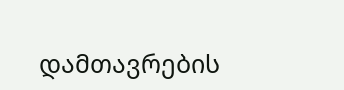დამთავრების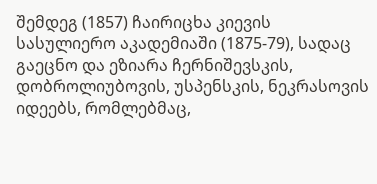შემდეგ (1857) ჩაირიცხა კიევის სასულიერო აკადემიაში (1875-79), სადაც გაეცნო და ეზიარა ჩერნიშევსკის, დობროლიუბოვის, უსპენსკის, ნეკრასოვის იდეებს, რომლებმაც,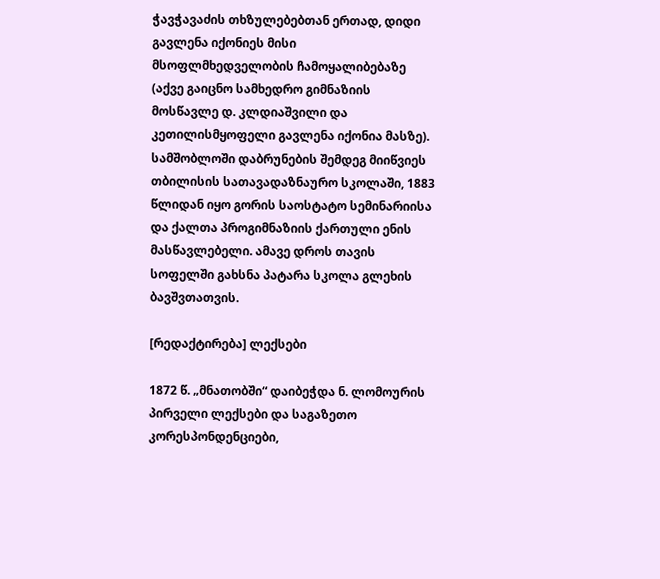ჭავჭავაძის თხზულებებთან ერთად, დიდი გავლენა იქონიეს მისი მსოფლმხედველობის ჩამოყალიბებაზე (აქვე გაიცნო სამხედრო გიმნაზიის მოსწავლე დ. კლდიაშვილი და კეთილისმყოფელი გავლენა იქონია მასზე). სამშობლოში დაბრუნების შემდეგ მიიწვიეს თბილისის სათავადაზნაურო სკოლაში, 1883 წლიდან იყო გორის საოსტატო სემინარიისა და ქალთა პროგიმნაზიის ქართული ენის მასწავლებელი. ამავე დროს თავის სოფელში გახსნა პატარა სკოლა გლეხის ბავშვთათვის.

[რედაქტირება] ლექსები

1872 წ. „მნათობში“ დაიბეჭდა ნ. ლომოურის პირველი ლექსები და საგაზეთო კორესპონდენციები,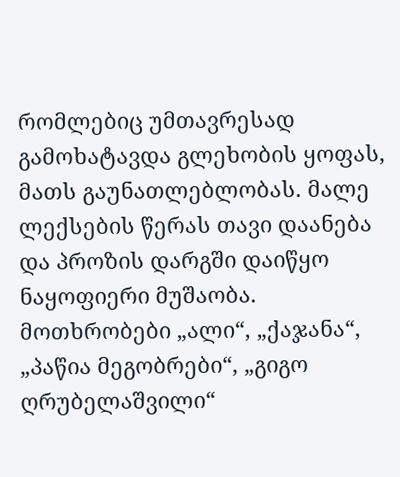რომლებიც უმთავრესად გამოხატავდა გლეხობის ყოფას, მათს გაუნათლებლობას. მალე ლექსების წერას თავი დაანება და პროზის დარგში დაიწყო ნაყოფიერი მუშაობა. მოთხრობები „ალი“, „ქაჯანა“, „პაწია მეგობრები“, „გიგო ღრუბელაშვილი“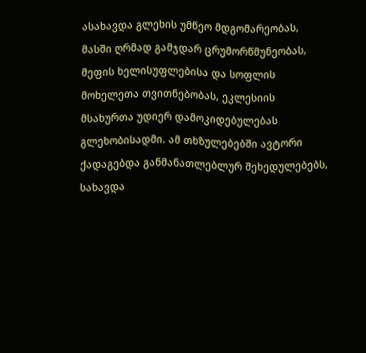ასახავდა გლეხის უმწეო მდგომარეობას, მასში ღრმად გამჯდარ ცრუმორწმუნეობას, მეფის ხელისუფლებისა და სოფლის მოხელეთა თვითნებობას, ეკლესიის მსახურთა უდიერ დამოკიდებულებას გლეხობისადმი. ამ თხზულებებში ავტორი ქადაგებდა განმანათლებლურ შეხედულებებს, სახავდა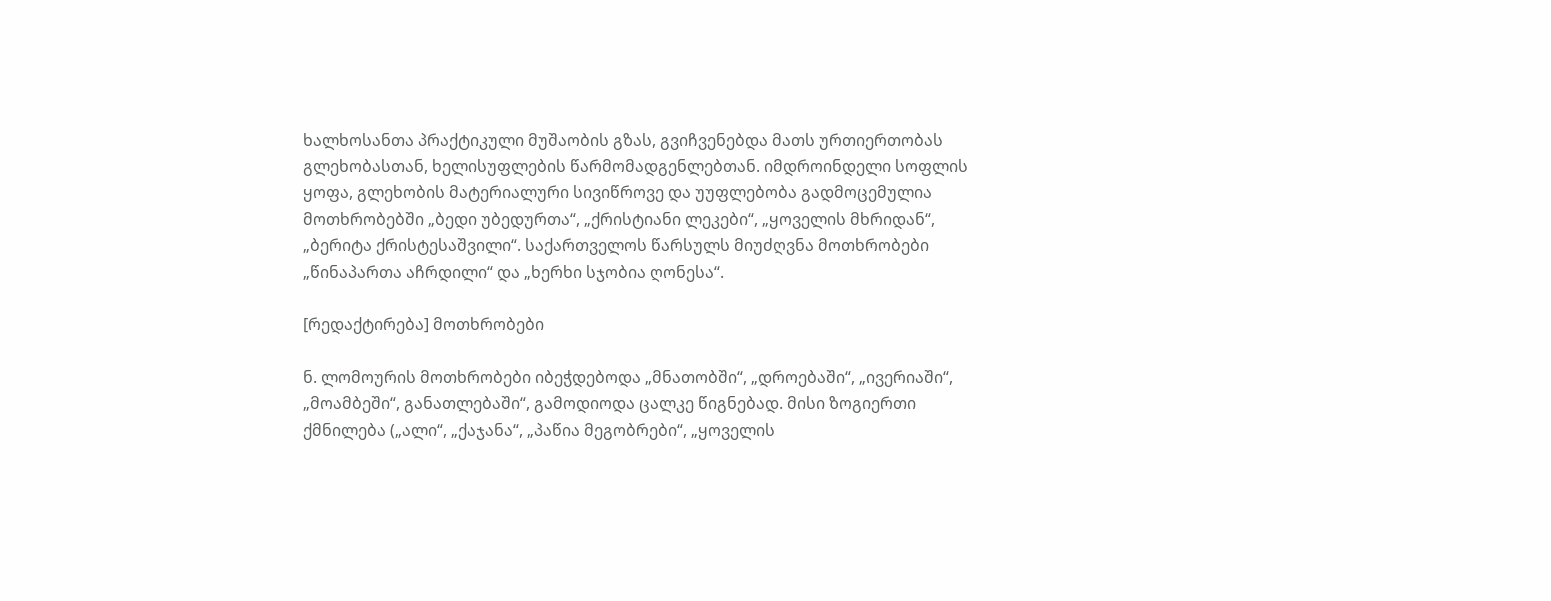ხალხოსანთა პრაქტიკული მუშაობის გზას, გვიჩვენებდა მათს ურთიერთობას გლეხობასთან, ხელისუფლების წარმომადგენლებთან. იმდროინდელი სოფლის ყოფა, გლეხობის მატერიალური სივიწროვე და უუფლებობა გადმოცემულია მოთხრობებში „ბედი უბედურთა“, „ქრისტიანი ლეკები“, „ყოველის მხრიდან“, „ბერიტა ქრისტესაშვილი“. საქართველოს წარსულს მიუძღვნა მოთხრობები „წინაპართა აჩრდილი“ და „ხერხი სჯობია ღონესა“.

[რედაქტირება] მოთხრობები

ნ. ლომოურის მოთხრობები იბეჭდებოდა „მნათობში“, „დროებაში“, „ივერიაში“, „მოამბეში“, განათლებაში“, გამოდიოდა ცალკე წიგნებად. მისი ზოგიერთი ქმნილება („ალი“, „ქაჯანა“, „პაწია მეგობრები“, „ყოველის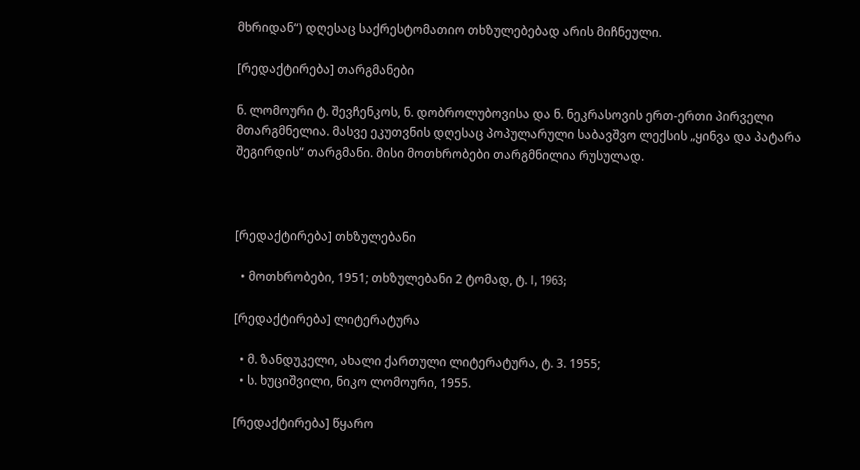მხრიდან“) დღესაც საქრესტომათიო თხზულებებად არის მიჩნეული.

[რედაქტირება] თარგმანები

ნ. ლომოური ტ. შევჩენკოს, ნ. დობროლუბოვისა და ნ. ნეკრასოვის ერთ-ერთი პირველი მთარგმნელია. მასვე ეკუთვნის დღესაც პოპულარული საბავშვო ლექსის „ყინვა და პატარა შეგირდის“ თარგმანი. მისი მოთხრობები თარგმნილია რუსულად.



[რედაქტირება] თხზულებანი

  • მოთხრობები, 1951; თხზულებანი 2 ტომად, ტ. I, 1963;

[რედაქტირება] ლიტერატურა

  • მ. ზანდუკელი, ახალი ქართული ლიტერატურა, ტ. 3. 1955;
  • ს. ხუციშვილი, ნიკო ლომოური, 1955.

[რედაქტირება] წყარო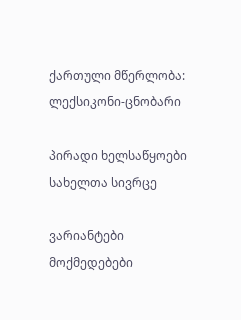ქართული მწერლობა: ლექსიკონი-ცნობარი

პირადი ხელსაწყოები
სახელთა სივრცე

ვარიანტები
მოქმედებები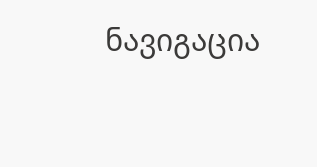ნავიგაცია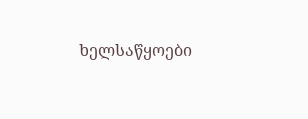ხელსაწყოები